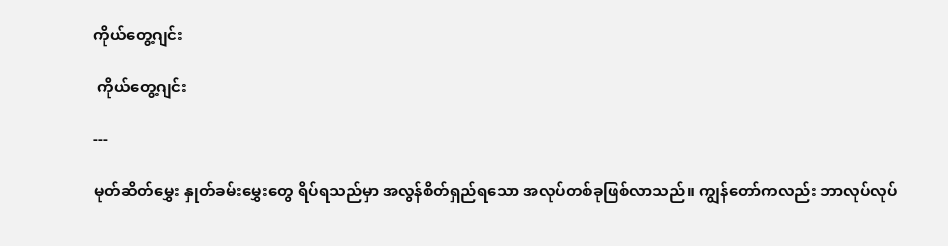ကိုယ်တွေ့ဂျင်း

 ကိုယ်တွေ့ဂျင်း

---

မုတ်ဆိတ်မွှေး နှုတ်ခမ်းမွှေးတွေ ရိပ်ရသည်မှာ အလွန်စိတ်ရှည်ရသော အလုပ်တစ်ခုဖြစ်လာသည်။ ကျွန်တော်ကလည်း ဘာလုပ်လုပ်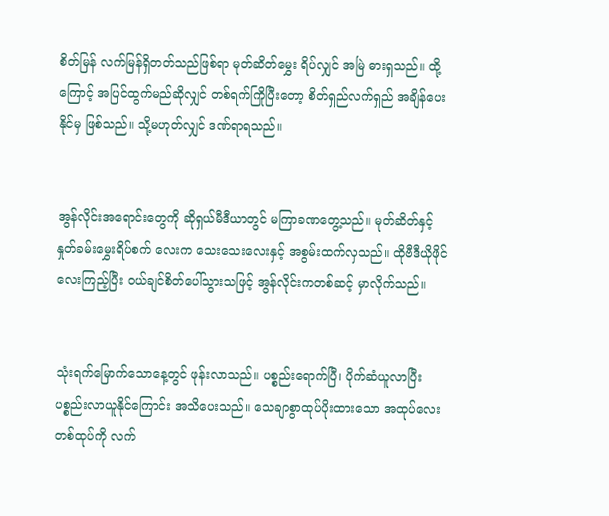စိတ်မြန် လက်မြန်ရှိတတ်သည်ဖြစ်ရာ မုတ်ဆိတ်မွှေး ရိပ်လျှင် အမြဲ ဓားရှသည်။ ထို့ကြောင့် အပြင်ထွက်မည်ဆိုလျှင် တစ်ရက်ကြိုပြီးတော့ စိတ်ရှည်လက်ရှည် အချိန်ပေးနိုင်မှ ဖြစ်သည်။ သို့မဟုတ်လျှင် ဒဏ်ရာရသည်။


အွန်လိုင်းအရောင်းတွေကို ဆိုရှယ်မီဒီယာတွင် မကြာခဏတွေ့သည်။ မုတ်ဆိတ်နှင့် နှုတ်ခမ်းမွှေးရိပ်စက် လေးက သေးသေးလေးနှင့် အစွမ်းထက်လှသည်။ ထိုဗီဒီယိုဖိုင်လေးကြည့်ပြီး ဝယ်ချင်စိတ်ပေါ်သွားသဖြင့် အွန်လိုင်းကတစ်ဆင့် မှာလိုက်သည်။


သုံးရက်မြောက်သောနေ့တွင် ဖုန်းလာသည်။ ပစ္စည်းရောက်ပြီ၊ ပိုက်ဆံယူလာပြီး ပစ္စည်းလာယူနိုင်ကြောင်း အသိပေးသည်။ သေချာစွာထုပ်ပိုးထားသော အထုပ်လေးတစ်ထုပ်ကို လက်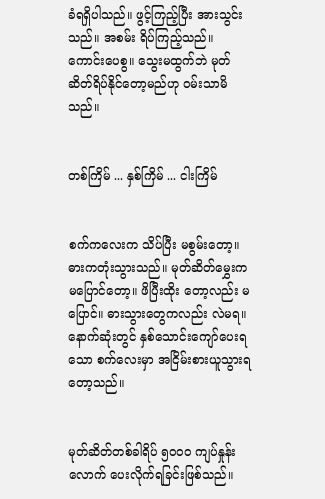ခံရရှိပါသည်။ ဖွင့်ကြည့်ပြီး အားသွင်းသည်။ အစမ်း ရိပ်ကြည့်သည်။ ကောင်းပေစွ။ သွေးမထွက်ဘဲ မုတ်ဆိတ်ရိပ်နိုင်တော့မည်ဟု ဝမ်းသာမိသည်။


တစ်ကြိမ် ... နှစ်ကြိမ် ... ငါးကြိမ်


စက်ကလေးက သိပ်ပြီး မစွမ်းတော့။ ဓားကတုံးသွားသည်။ မုတ်ဆိတ်မွှေးကမပြောင်တော့။ ဖိပြီးထိုး တော့လည်း မပြောင်။ ဓားသွားတွေကလည်း လဲမရ။ နောက်ဆုံးတွင် နှစ်သောင်းကျော်ပေးရသော စက်လေးမှာ အငြိမ်းစားယူသွားရတော့သည်။


မုတ်ဆိတ်တစ်ခါရိပ် ၅၀၀၀ ကျပ်နှုန်းလောက် ပေးလိုက်ရခြင်းဖြစ်သည်။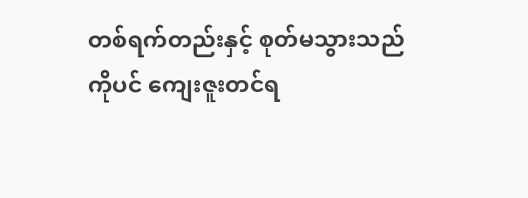တစ်ရက်တည်းနှင့် စုတ်မသွားသည် ကိုပင် ကျေးဇူးတင်ရ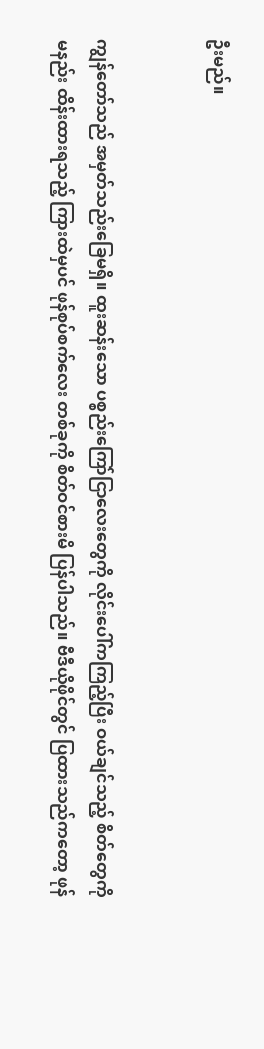ဦးမည်။


ကျွန်တော်သည် အမှတ်သည်းခြေမရှိ။ ထူးဆန်းသော ပစ္စည်းကြော်ငြာလေးတွေကို လိုင်းပေါ်ကကြည့်ပြီး ဝယ်ချင်သည့် စိတ်တွေကို မနည်း ထိန်းထားရသည့် ကြားထဲမှပင် ဖုန်စုပ်စက်လေး တစ်ခုကို စိတ်ဝင်စားမိ ပြန်ပါသည်။ ဗီဒီယိုဖိုင်တွင် ပြထားသည်ကတော့ ဖုန်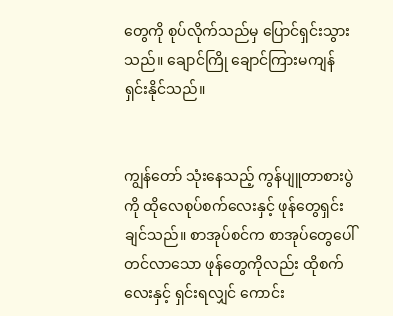တွေကို စုပ်လိုက်သည်မှ ပြောင်ရှင်းသွားသည်။ ချောင်ကြို ချောင်ကြားမကျန် ရှင်းနိုင်သည်။


ကျွန်တော် သုံးနေသည့် ကွန်ပျူတာစားပွဲကို ထိုလေစုပ်စက်လေးနှင့် ဖုန်တွေရှင်းချင်သည်။ စာအုပ်စင်က စာအုပ်တွေပေါ် တင်လာသော ဖုန်တွေကိုလည်း ထိုစက်လေးနှင့် ရှင်းရလျှင် ကောင်း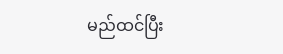မည်ထင်ပြီး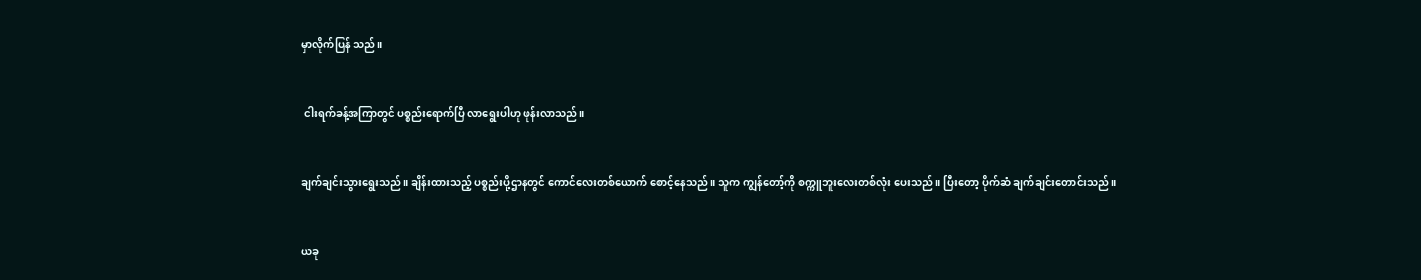မှာလိုက်ပြန် သည်။


 ငါးရက်ခန့်အကြာတွင် ပစ္စည်းရောက်ပြီ လာရွေးပါဟု ဖုန်းလာသည်။


ချက်ချင်းသွားရွေးသည်။ ချိန်းထားသည့် ပစ္စည်းပို့ဌာနတွင် ကောင်လေးတစ်ယောက် စောင့်နေသည်။ သူက ကျွန်တော့်ကို စက္ကူဘူးလေးတစ်လုံး ပေးသည်။ ပြီးတော့ ပိုက်ဆံ ချက်ချင်းတောင်းသည်။


ယခု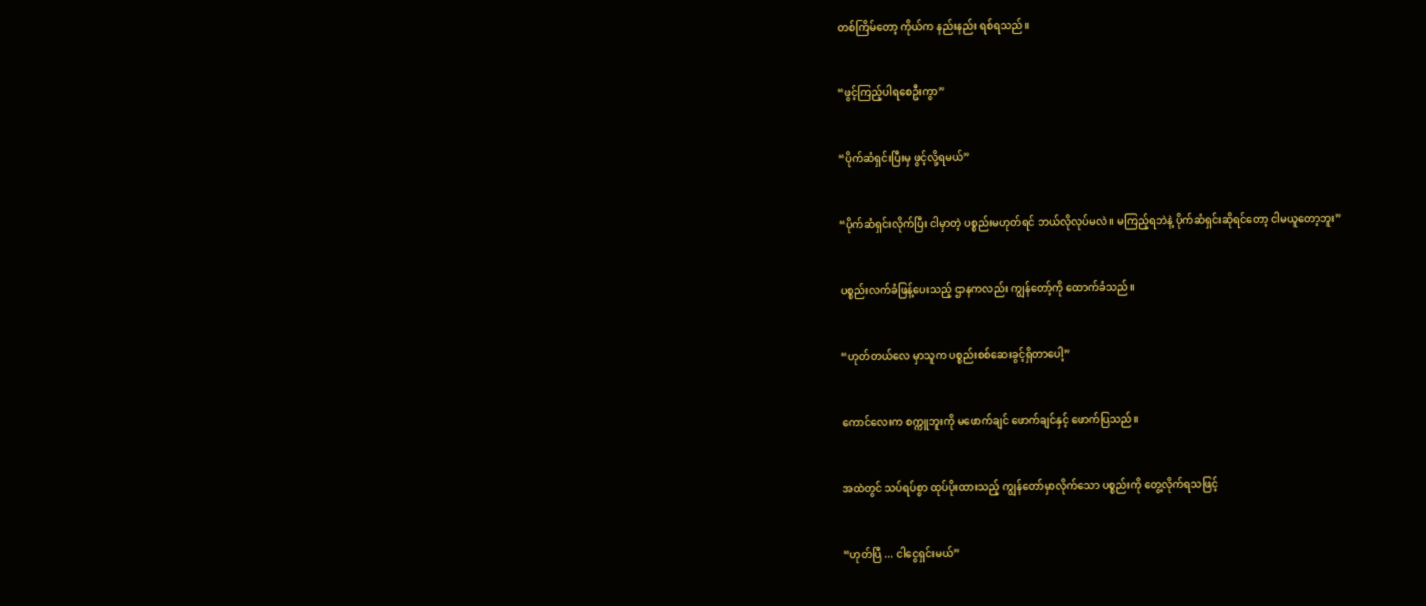တစ်ကြိမ်တော့ ကိုယ်က နည်းနည်း ရစ်ရသည်။


“ဖွင့်ကြည့်ပါရစေဦးကွာ”


“ပိုက်ဆံရှင်းပြီးမှ ဖွင့်လို့ရမယ်”


“ပိုက်ဆံရှင်းလိုက်ပြီး ငါမှာတဲ့ ပစ္စည်းမဟုတ်ရင် ဘယ်လိုလုပ်မလဲ။ မကြည့်ရဘဲနဲ့ ပိုက်ဆံရှင်းဆိုရင်တော့ ငါမယူတော့ဘူး”


ပစ္စည်းလက်ခံဖြန့်ပေးသည့် ဌာနကလည်း ကျွန်တော့်ကို ထောက်ခံသည်။


“ဟုတ်တယ်လေ မှာသူက ပစ္စည်းစစ်ဆေးခွင့်ရှိတာပေါ့”


ကောင်လေးက စက္ကူဘူးကို မဖောက်ချင် ဖောက်ချင်နှင့် ဖောက်ပြသည်။


အထဲတွင် သပ်ရပ်စွာ ထုပ်ပိုးထားသည့် ကျွန်တော်မှာလိုက်သော ပစ္စည်းကို တွေ့လိုက်ရသဖြင့်


“ဟုတ်ပြီ ... ငါငွေရှင်းမယ်”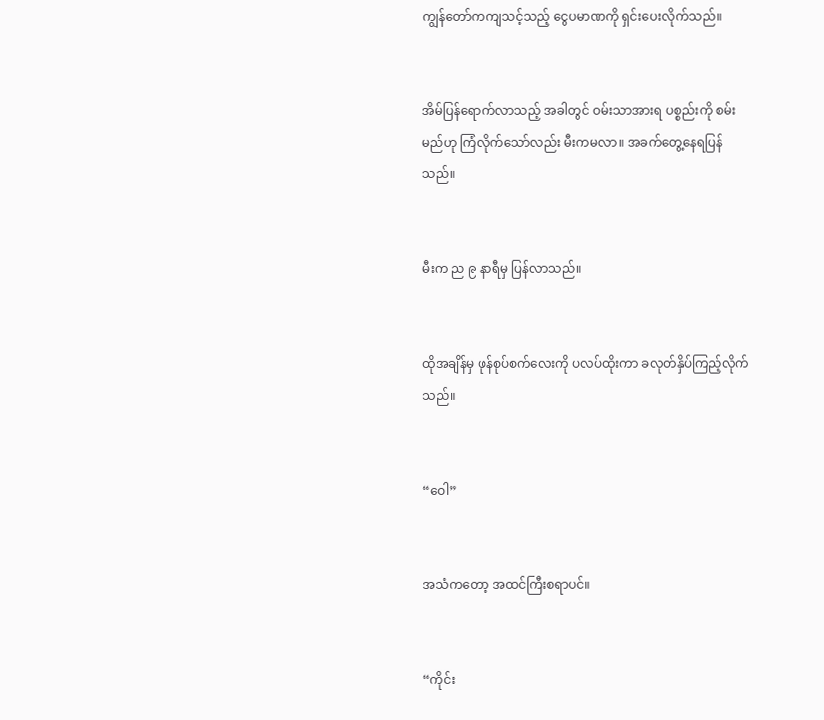ကျွန်တော်ကကျသင့်သည့် ငွေပမာဏကို ရှင်းပေးလိုက်သည်။


အိမ်ပြန်ရောက်လာသည့် အခါတွင် ဝမ်းသာအားရ ပစ္စည်းကို စမ်းမည်ဟု ကြံလိုက်သော်လည်း မီးကမလာ။ အခက်တွေ့နေရပြန်သည်။


မီးက ည ၉ နာရီမှ ပြန်လာသည်။


ထိုအချိန်မှ ဖုန်စုပ်စက်လေးကို ပလပ်ထိုးကာ ခလုတ်နှိပ်ကြည့်လိုက်သည်။


“ဝေါ”


အသံကတော့ အထင်ကြီးစရာပင်။


“ကိုင်း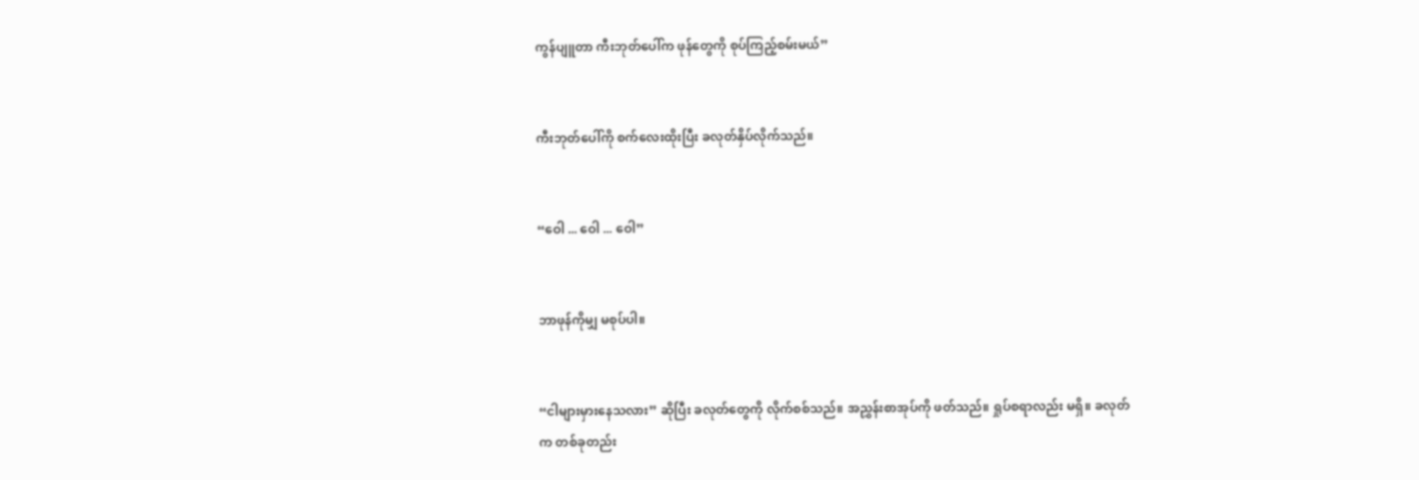ကွန်ပျူတာ ကီးဘုတ်ပေါ်က ဖုန်တွေကို စုပ်ကြည့်စမ်းမယ်”


ကီးဘုတ်ပေါ်ကို စက်လေးထိုးပြီး ခလုတ်နှိပ်လိုက်သည်။


“ဝေါ ... ဝေါ ... ဝေါ”


ဘာဖုန်ကိုမျှ မစုပ်ပါ။


“ငါများမှားနေသလား” ဆိုပြီး ခလုတ်တွေကို လိုက်စစ်သည်။ အညွှန်းစာအုပ်ကို ဖတ်သည်။ ရှုပ်စရာလည်း မရှိ။ ခလုတ်က တစ်ခုတည်း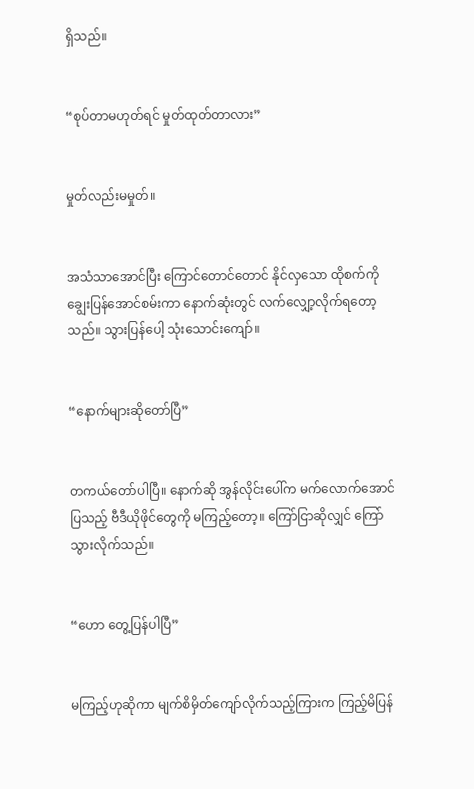ရှိသည်။


“စုပ်တာမဟုတ်ရင် မှုတ်ထုတ်တာလား”


မှုတ်လည်းမမှုတ်။


အသံသာအောင်ပြီး ကြောင်တောင်တောင် နိုင်လှသော ထိုစက်ကို ချွေးပြန်အောင်စမ်းကာ နောက်ဆုံးတွင် လက်လျှော့လိုက်ရတော့သည်။ သွားပြန်ပေါ့ သုံးသောင်းကျော်။


“နောက်များဆိုတော်ပြီ”


တကယ်တော်ပါပြီ။ နောက်ဆို အွန်လိုင်းပေါ်က မက်လောက်အောင် ပြသည့် ဗီဒီယိုဖိုင်တွေကို မကြည့်တော့။ ကြော်ငြာဆိုလျှင် ကြော်သွားလိုက်သည်။


“ဟော တွေ့ပြန်ပါပြီ”


မကြည့်ဟုဆိုကာ မျက်စိမှိတ်ကျော်လိုက်သည့်ကြားက ကြည့်မိပြန်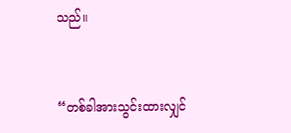သည်။


“တစ်ခါအားသွင်းထားလျှင်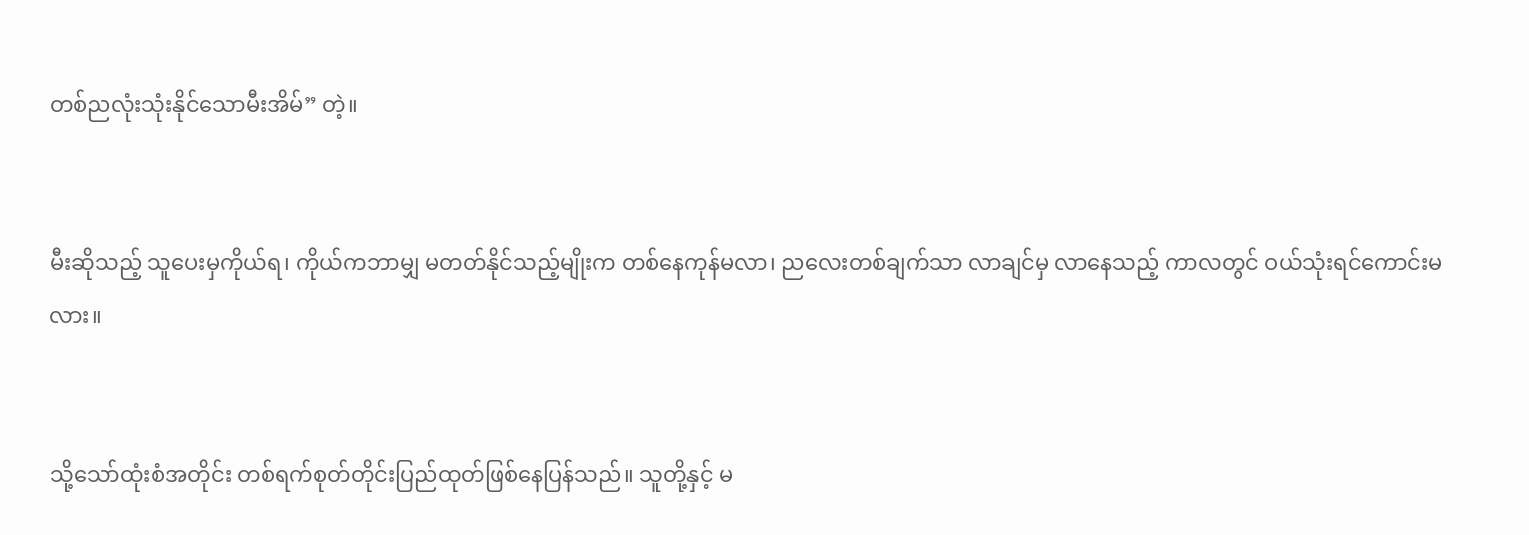တစ်ညလုံးသုံးနိုင်သောမီးအိမ်” တဲ့။


မီးဆိုသည့် သူပေးမှကိုယ်ရ၊ ကိုယ်ကဘာမျှ မတတ်နိုင်သည့်မျိုးက တစ်နေကုန်မလာ၊ ညလေးတစ်ချက်သာ လာချင်မှ လာနေသည့် ကာလတွင် ဝယ်သုံးရင်ကောင်းမလား။


သို့သော်ထုံးစံအတိုင်း တစ်ရက်စုတ်တိုင်းပြည်ထုတ်ဖြစ်နေပြန်သည်။ သူတို့နှင့် မ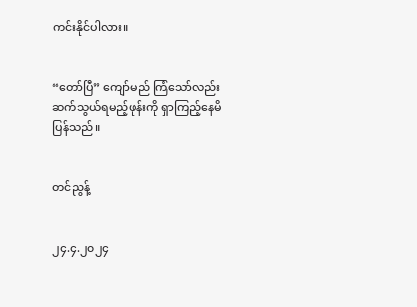ကင်းနိုင်ပါလား။


“တော်ပြီ” ကျော်မည် ကြံသော်လည်း ဆက်သွယ်ရမည့်ဖုန်းကို ရှာကြည့်နေမိပြန်သည်။


တင်ညွန့်


၂၄.၄.၂၀၂၄